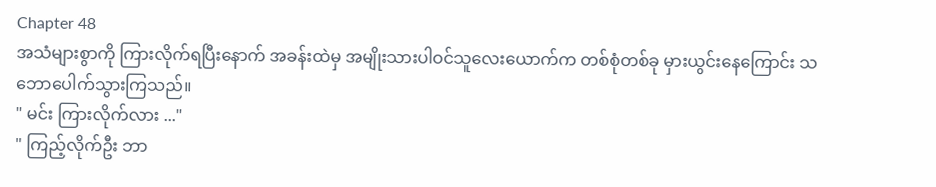Chapter 48
အသံများစွာကို ကြားလိုက်ရပြီးနောက် အခန်းထဲမှ အမျိုးသားပါဝင်သူလေးယောက်က တစ်စုံတစ်ခု မှားယွင်းနေကြောင်း သဘောပေါက်သွားကြသည်။
" မင်း ကြားလိုက်လား ..."
" ကြည့်လိုက်ဦး ဘာ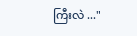ကြီးလဲ ..."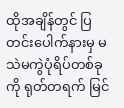ထိုအချိန်တွင် ပြတင်းပေါက်နားမှ မသဲမကွဲပုံရိပ်တစ်ခုကို ရုတ်တရက် မြင်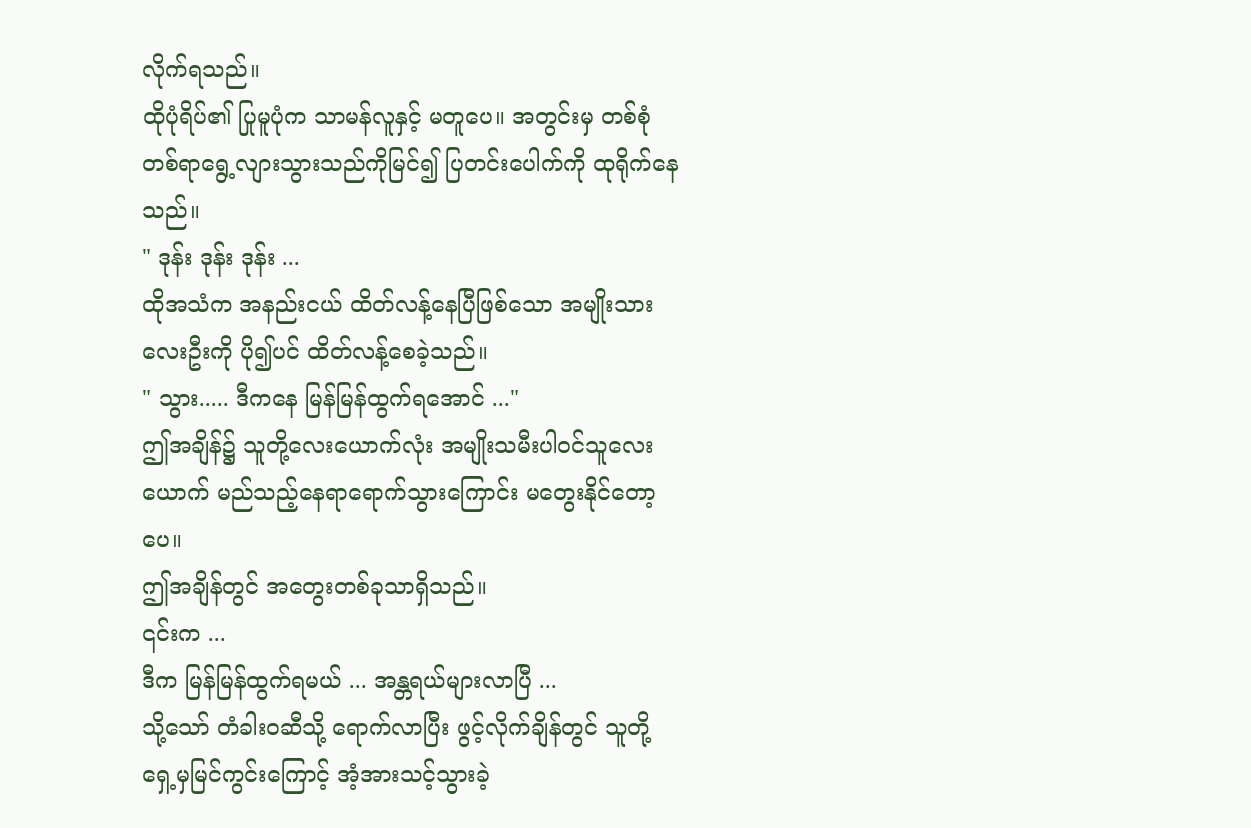လိုက်ရသည်။
ထိုပုံရိပ်၏ ပြုမူပုံက သာမန်လူနှင့် မတူပေ။ အတွင်းမှ တစ်စုံတစ်ရာရွေ့လျားသွားသည်ကိုမြင်၍ ပြတင်းပေါက်ကို ထုရိုက်နေသည်။
" ဒုန်း ဒုန်း ဒုန်း ...
ထိုအသံက အနည်းငယ် ထိတ်လန့်နေပြီဖြစ်သော အမျိုးသားလေးဦးကို ပို၍ပင် ထိတ်လန့်စေခဲ့သည်။
" သွား..... ဒီကနေ မြန်မြန်ထွက်ရအောင် ..."
ဤအချိန်၌ သူတို့လေးယောက်လုံး အမျိုးသမီးပါဝင်သူလေးယောက် မည်သည့်နေရာရောက်သွားကြောင်း မတွေးနိုင်တော့ပေ။
ဤအချိန်တွင် အတွေးတစ်ခုသာရှိသည်။
၎င်းက ...
ဒီက မြန်မြန်ထွက်ရမယ် ... အန္တရယ်များလာပြီ ...
သို့သော် တံခါးဝဆီသို့ ရောက်လာပြီး ဖွင့်လိုက်ချိန်တွင် သူတို့ရှေ့မှမြင်ကွင်းကြောင့် အံ့အားသင့်သွားခဲ့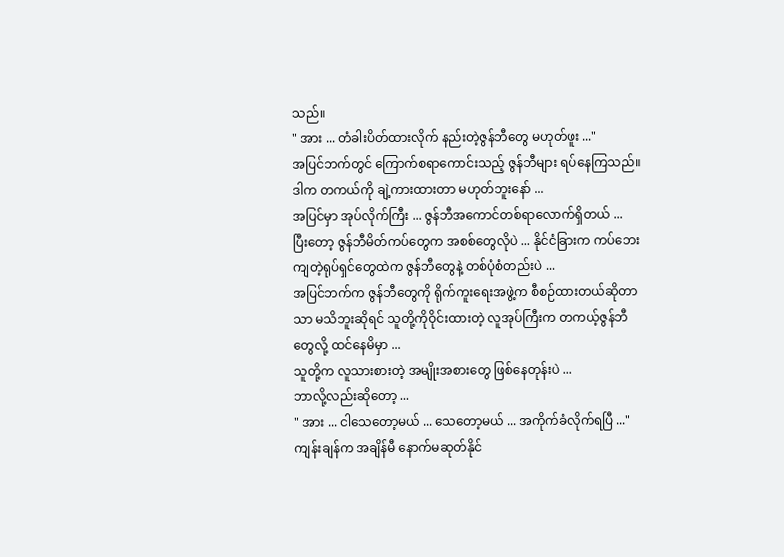သည်။
" အား ... တံခါးပိတ်ထားလိုက် နည်းတဲ့ဇွန်ဘီတွေ မဟုတ်ဖူး ..."
အပြင်ဘက်တွင် ကြောက်စရာကောင်းသည့် ဇွန်ဘီများ ရပ်နေကြသည်။
ဒါက တကယ်ကို ချဲ့ကားထားတာ မဟုတ်ဘူးနော် ...
အပြင်မှာ အုပ်လိုက်ကြီး ... ဇွန်ဘီအကောင်တစ်ရာလောက်ရှိတယ် ...
ပြီးတော့ ဇွန်ဘီမိတ်ကပ်တွေက အစစ်တွေလိုပဲ ... နိုင်ငံခြားက ကပ်ဘေးကျတဲ့ရုပ်ရှင်တွေထဲက ဇွန်ဘီတွေနဲ့ တစ်ပုံစံတည်းပဲ ...
အပြင်ဘက်က ဇွန်ဘီတွေကို ရိုက်ကူးရေးအဖွဲ့က စီစဉ်ထားတယ်ဆိုတာသာ မသိဘူးဆိုရင် သူတို့ကိုဝိုင်းထားတဲ့ လူအုပ်ကြီးက တကယ့်ဇွန်ဘီတွေလို့ ထင်နေမိမှာ ...
သူတို့က လူသားစားတဲ့ အမျိုးအစားတွေ ဖြစ်နေတုန်းပဲ ...
ဘာလို့လည်းဆိုတော့ ...
" အား ... ငါသေတော့မယ် ... သေတော့မယ် ... အကိုက်ခံလိုက်ရပြီ ..."
ကျန်းချန်က အချိန်မီ နောက်မဆုတ်နိုင်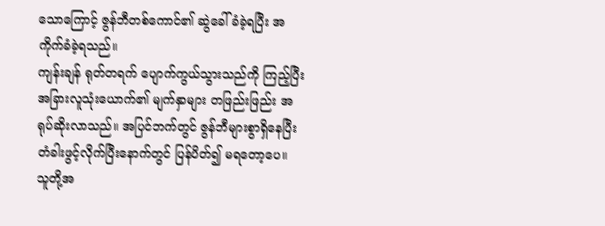သောကြောင့် ဇွန်ဘီတစ်ကောင်၏ ဆွဲခေါ်ခံခဲ့ရပြီး အကိုက်ခံခဲ့ရသည်။
ကျန်းချန် ရုတ်တရက် ပျောက်ကွယ်သွားသည်ကို ကြည့်ပြီး အခြားလူသုံးယောက်၏ မျက်နှာများ တဖြည်းဖြည်း အရုပ်ဆိုးလာသည်။ အပြင်ဘက်တွင် ဇွန်ဘီများစွာရှိနေပြီး တံခါးဖွင့်လိုက်ပြီးနောက်တွင် ပြန်ပိတ်၍ မရတော့ပေ။
သူတို့အ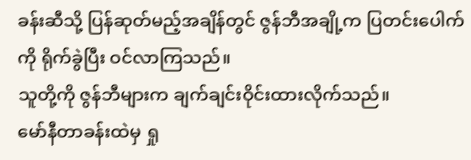ခန်းဆီသို့ ပြန်ဆုတ်မည့်အချိန်တွင် ဇွန်ဘီအချို့က ပြတင်းပေါက်ကို ရိုက်ခွဲပြီး ဝင်လာကြသည်။
သူတို့ကို ဇွန်ဘီများက ချက်ချင်းဝိုင်းထားလိုက်သည်။
မော်နီတာခန်းထဲမှ ရှု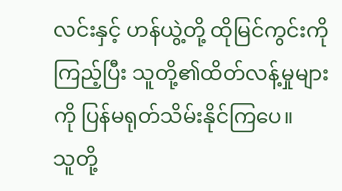လင်းနှင့် ဟန်ယွဲ့တို့ ထိုမြင်ကွင်းကိုကြည့်ပြီး သူတို့၏ထိတ်လန့်မှုများကို ပြန်မရုတ်သိမ်းနိုင်ကြပေ။
သူတို့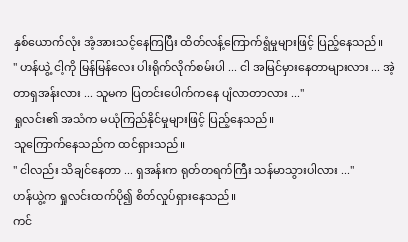နှစ်ယောက်လုံး အံ့အားသင့်နေကြပြီး ထိတ်လန့်ကြောက်ရွံမှုများဖြင့် ပြည့်နေသည်။
" ဟန်ယွဲ့ ငါ့ကို မြန်မြန်လေး ပါးရိုက်လိုက်စမ်းပါ ... ငါ အမြင်မှားနေတာများလား ... အဲ့တာရှအန်းလား ... သူမက ပြတင်းပေါက်ကနေ ပျံလာတာလား ..."
ရှုလင်း၏ အသံက မယုံကြည်နိုင်မှုများဖြင့် ပြည့်နေသည်။
သူကြောက်နေသည်က ထင်ရှားသည်။
" ငါလည်း သိချင်နေတာ ... ရှအန်းက ရုတ်တရက်ကြီး သန်မာသွားပါလား ..."
ဟန်ယွဲ့က ရှုလင်းထက်ပို၍ စိတ်လှုပ်ရှားနေသည်။
ကင်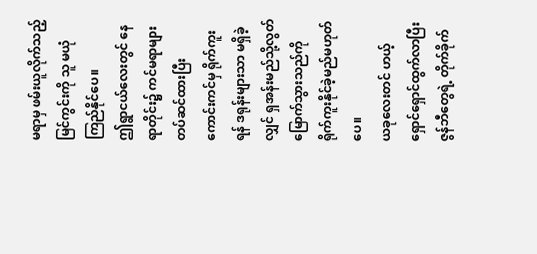မရာမှ ဖမ်းယူလိုက်သည့်မြင်ကွင်းကို သူ မယုံကြည်နိုင်ပေ။
ဤရွာငယ်လေးတွင် နေရာတိုင်း၌ ကင်မရာများတပ်ဆင်ထားပြီး ကောင်းကင်မှ ရိုက်ကူးရန် ဒရုန်းများသာ မရှိခဲ့လျှင် ရှအန်းမည်သို့လွတ်မြောက်သွားသည်ကို ရိုက်ကူးနိုင်ခဲ့မည်မဟုတ်ပေ။
ယခုလေးတင် ဟယ့်ရှောင်ရှောင်ထွက်လာပြီး ဇွန်ဘီတွေရဲ့ တိုက်ခိုက်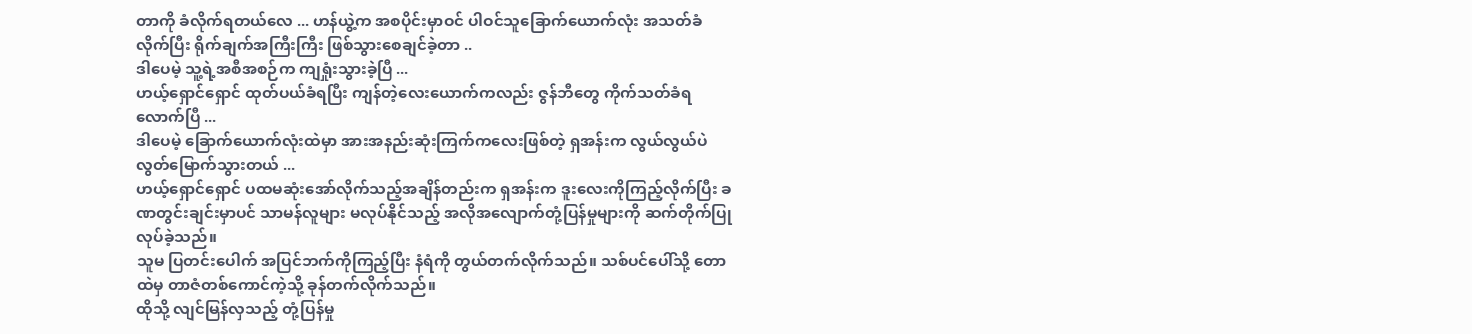တာကို ခံလိုက်ရတယ်လေ ... ဟန်ယွဲ့က အစပိုင်းမှာဝင် ပါဝင်သူခြောက်ယောက်လုံး အသတ်ခံလိုက်ပြီး ရိုက်ချက်အကြီးကြီး ဖြစ်သွားစေချင်ခဲ့တာ ..
ဒါပေမဲ့ သူ့ရဲ့အစီအစဉ်က ကျရှုံးသွားခဲ့ပြီ ...
ဟယ့်ရှောင်ရှောင် ထုတ်ပယ်ခံရပြီး ကျန်တဲ့လေးယောက်ကလည်း ဇွန်ဘီတွေ ကိုက်သတ်ခံရလောက်ပြီ ...
ဒါပေမဲ့ ခြောက်ယောက်လုံးထဲမှာ အားအနည်းဆုံးကြက်ကလေးဖြစ်တဲ့ ရှအန်းက လွယ်လွယ်ပဲ လွတ်မြောက်သွားတယ် ...
ဟယ့်ရှောင်ရှောင် ပထမဆုံးအော်လိုက်သည့်အချိန်တည်းက ရှအန်းက ဒူးလေးကိုကြည့်လိုက်ပြီး ခဏတွင်းချင်းမှာပင် သာမန်လူများ မလုပ်နိုင်သည့် အလိုအလျောက်တုံ့ပြန်မှုများကို ဆက်တိုက်ပြုလုပ်ခဲ့သည်။
သူမ ပြတင်းပေါက် အပြင်ဘက်ကိုကြည့်ပြီး နံရံကို တွယ်တက်လိုက်သည်။ သစ်ပင်ပေါ်သို့ တောထဲမှ တာဇံတစ်ကောင်ကဲ့သို့ ခုန်တက်လိုက်သည်။
ထိုသို့ လျင်မြန်လှသည့် တုံ့ပြန်မှု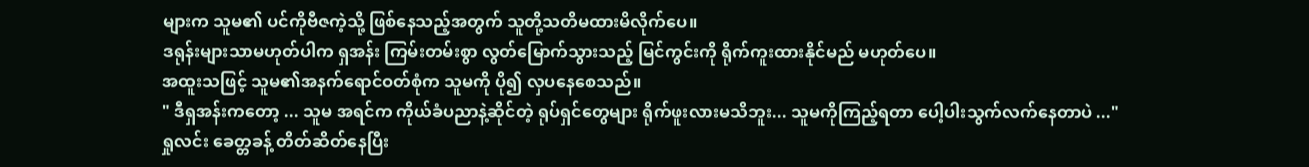များက သူမ၏ ပင်ကိုဗီဇကဲ့သို့ ဖြစ်နေသည့်အတွက် သူတို့သတိမထားမိလိုက်ပေ။
ဒရုန်းများသာမဟုတ်ပါက ရှအန်း ကြမ်းတမ်းစွာ လွတ်မြောက်သွားသည့် မြင်ကွင်းကို ရိုက်ကူးထားနိုင်မည် မဟုတ်ပေ။
အထူးသဖြင့် သူမ၏အနက်ရောင်ဝတ်စုံက သူမကို ပို၍ လှပနေစေသည်။
" ဒီရှအန်းကတော့ ... သူမ အရင်က ကိုယ်ခံပညာနဲ့ဆိုင်တဲ့ ရုပ်ရှင်တွေများ ရိုက်ဖူးလားမသိဘူး... သူမကိုကြည့်ရတာ ပေါ့ပါးသွက်လက်နေတာပဲ ..."
ရှုလင်း ခေတ္တခန့် တိတ်ဆိတ်နေပြီး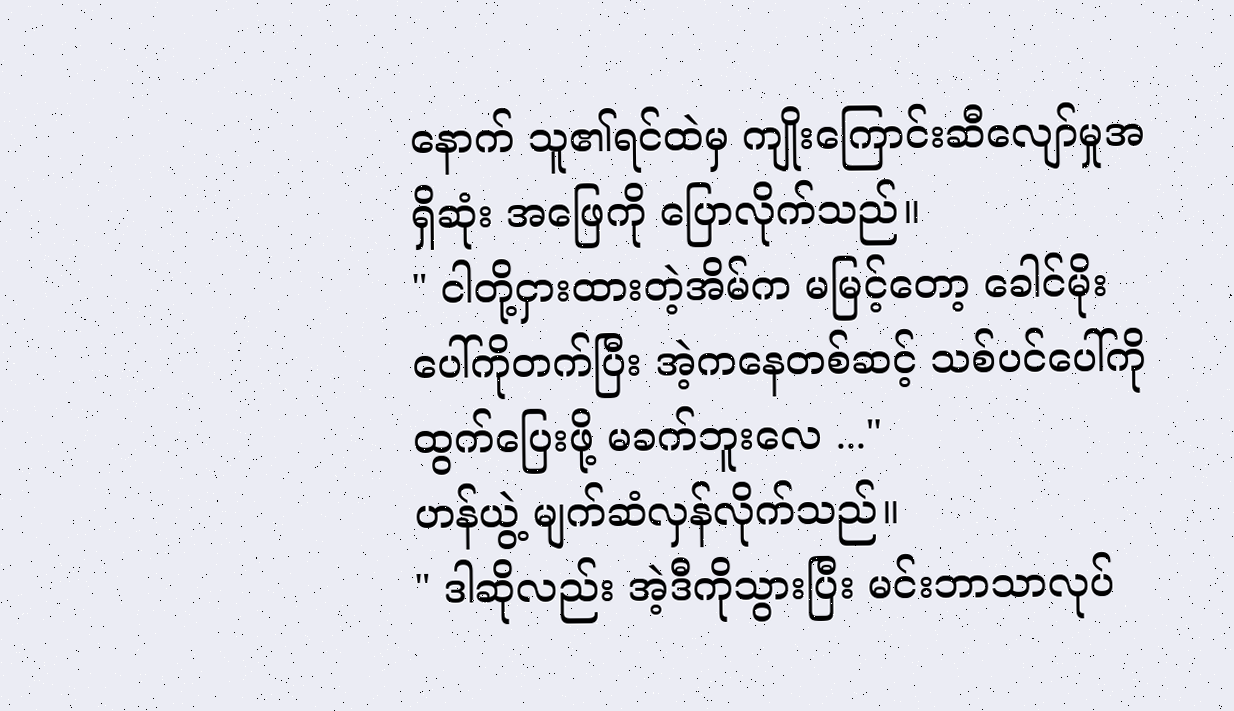နောက် သူ၏ရင်ထဲမှ ကျိုးကြောင်းဆီလျော်မှုအရှိဆုံး အဖြေကို ပြောလိုက်သည်။
" ငါတို့ငှားထားတဲ့အိမ်က မမြင့်တော့ ခေါင်မိုးပေါ်ကိုတက်ပြီး အဲ့ကနေတစ်ဆင့် သစ်ပင်ပေါ်ကို ထွက်ပြေးဖို့ မခက်ဘူးလေ ..."
ဟန်ယွဲ့ မျက်ဆံလှန်လိုက်သည်။
" ဒါဆိုလည်း အဲ့ဒီကိုသွားပြီး မင်းဘာသာလုပ်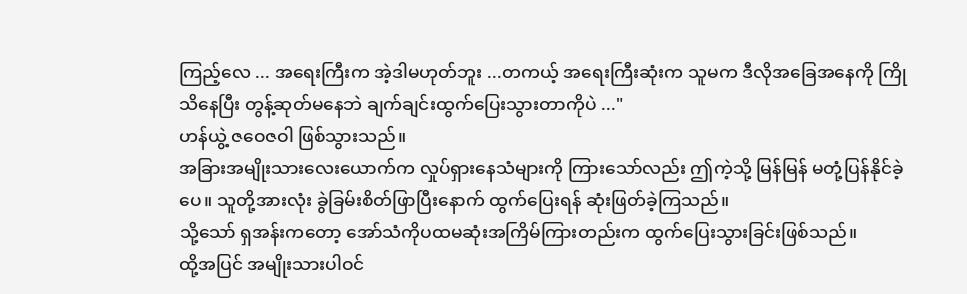ကြည့်လေ ... အရေးကြီးက အဲ့ဒါမဟုတ်ဘူး ...တကယ့် အရေးကြီးဆုံးက သူမက ဒီလိုအခြေအနေကို ကြိုသိနေပြီး တွန့်ဆုတ်မနေဘဲ ချက်ချင်းထွက်ပြေးသွားတာကိုပဲ ..."
ဟန်ယွဲ့ ဇဝေဇဝါ ဖြစ်သွားသည်။
အခြားအမျိုးသားလေးယောက်က လှုပ်ရှားနေသံများကို ကြားသော်လည်း ဤကဲ့သို့ မြန်မြန် မတုံ့ပြန်နိုင်ခဲ့ပေ။ သူတို့အားလုံး ခွဲခြမ်းစိတ်ဖြာပြီးနောက် ထွက်ပြေးရန် ဆုံးဖြတ်ခဲ့ကြသည်။
သို့သော် ရှအန်းကတော့ အော်သံကိုပထမဆုံးအကြိမ်ကြားတည်းက ထွက်ပြေးသွားခြင်းဖြစ်သည်။
ထို့အပြင် အမျိုးသားပါဝင်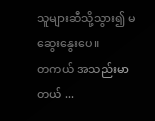သူများဆီသို့သွား၍ မဆွေးနွေးပေ။
တကယ် အသည်းမာတယ် ...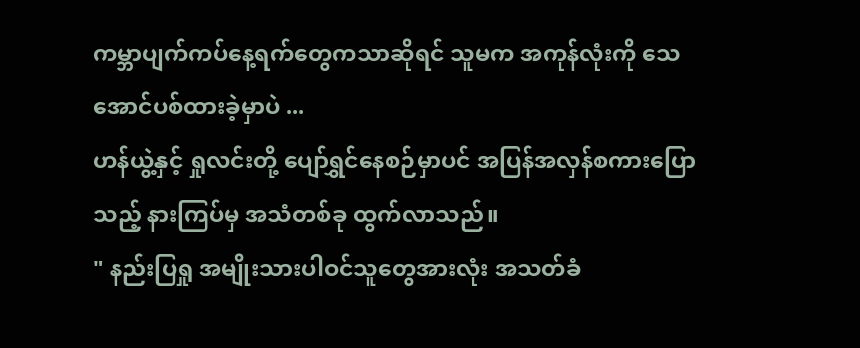ကမ္ဘာပျက်ကပ်နေ့ရက်တွေကသာဆိုရင် သူမက အကုန်လုံးကို သေအောင်ပစ်ထားခဲ့မှာပဲ ...
ဟန်ယွဲ့နှင့် ရှုလင်းတို့ ပျော်ရွှင်နေစဉ်မှာပင် အပြန်အလှန်စကားပြောသည့် နားကြပ်မှ အသံတစ်ခု ထွက်လာသည်။
" နည်းပြရှု အမျိုးသားပါဝင်သူတွေအားလုံး အသတ်ခံ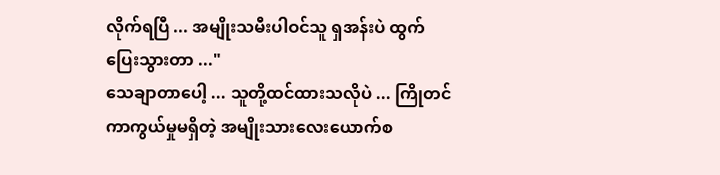လိုက်ရပြီ ... အမျိုးသမီးပါဝင်သူ ရှအန်းပဲ ထွက်ပြေးသွားတာ ..."
သေချာတာပေါ့ ... သူတို့ထင်ထားသလိုပဲ ... ကြိုတင်ကာကွယ်မှုမရှိတဲ့ အမျိုးသားလေးယောက်စ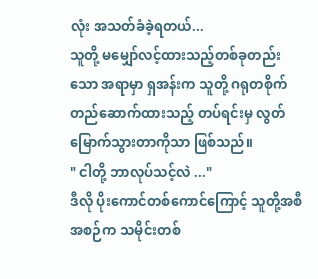လုံး အသတ်ခံခဲ့ရတယ်...
သူတို့ မမျှော်လင့်ထားသည့်တစ်ခုတည်းသော အရာမှာ ရှအန်းက သူတို့ ဂရုတစိုက် တည်ဆောက်ထားသည့် တပ်ရင်းမှ လွတ်မြောက်သွားတာကိုသာ ဖြစ်သည်။
" ငါတို့ ဘာလုပ်သင့်လဲ ..."
ဒီလို ပိုးကောင်တစ်ကောင်ကြောင့် သူတို့အစီအစဉ်က သမိုင်းတစ်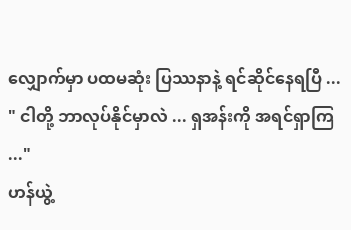လျှောက်မှာ ပထမဆုံး ပြဿနာနဲ့ ရင်ဆိုင်နေရပြီ ...
" ငါတို့ ဘာလုပ်နိုင်မှာလဲ ... ရှအန်းကို အရင်ရှာကြ ..."
ဟန်ယွဲ့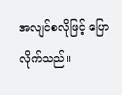အလျင်စလိုဖြင့် ပြောလိုက်သည်။